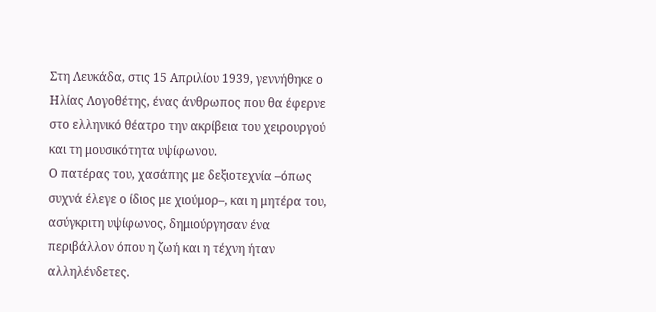Στη Λευκάδα, στις 15 Απριλίου 1939, γεννήθηκε ο Ηλίας Λογοθέτης, ένας άνθρωπος που θα έφερνε στο ελληνικό θέατρο την ακρίβεια του χειρουργού και τη μουσικότητα υψίφωνου.
Ο πατέρας του, χασάπης με δεξιοτεχνία –όπως συχνά έλεγε ο ίδιος με χιούμορ–, και η μητέρα του, ασύγκριτη υψίφωνος, δημιούργησαν ένα περιβάλλον όπου η ζωή και η τέχνη ήταν αλληλένδετες.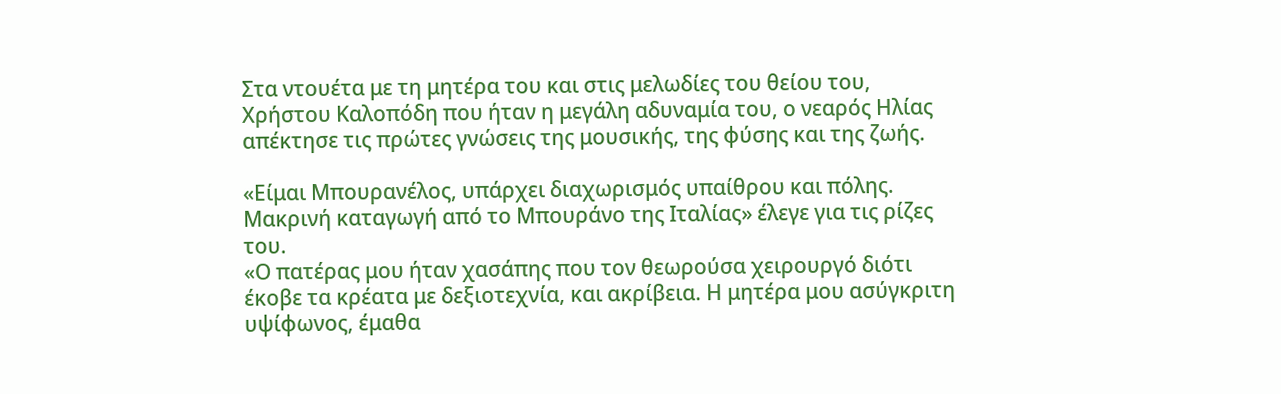Στα ντουέτα με τη μητέρα του και στις μελωδίες του θείου του, Χρήστου Καλοπόδη που ήταν η μεγάλη αδυναμία του, ο νεαρός Ηλίας απέκτησε τις πρώτες γνώσεις της μουσικής, της φύσης και της ζωής.

«Είμαι Μπουρανέλος, υπάρχει διαχωρισμός υπαίθρου και πόλης. Μακρινή καταγωγή από το Μπουράνο της Ιταλίας» έλεγε για τις ρίζες του.
«Ο πατέρας μου ήταν χασάπης που τον θεωρούσα χειρουργό διότι έκοβε τα κρέατα με δεξιοτεχνία, και ακρίβεια. Η μητέρα μου ασύγκριτη υψίφωνος, έμαθα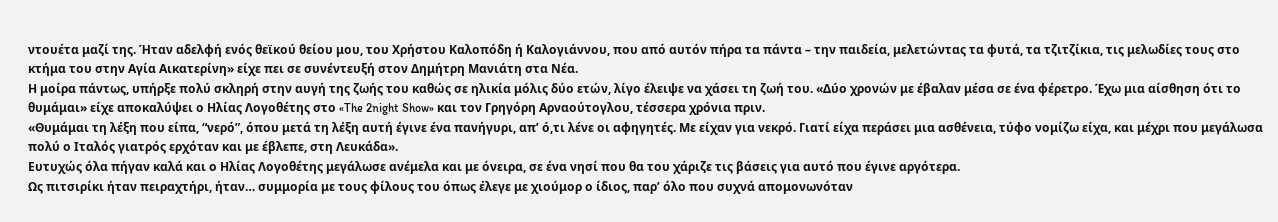ντουέτα μαζί της. Ήταν αδελφή ενός θεϊκού θείου μου, του Χρήστου Καλοπόδη ή Καλογιάννου, που από αυτόν πήρα τα πάντα – την παιδεία, μελετώντας τα φυτά, τα τζιτζίκια, τις μελωδίες τους στο κτήμα του στην Αγία Αικατερίνη» είχε πει σε συνέντευξή στον Δημήτρη Μανιάτη στα Νέα.
Η μοίρα πάντως, υπήρξε πολύ σκληρή στην αυγή της ζωής του καθώς σε ηλικία μόλις δύο ετών, λίγο έλειψε να χάσει τη ζωή του. «Δύο χρονών με έβαλαν μέσα σε ένα φέρετρο. Έχω μια αίσθηση ότι το θυμάμαι» είχε αποκαλύψει ο Ηλίας Λογοθέτης στο «The 2night Show» και τον Γρηγόρη Αρναούτογλου, τέσσερα χρόνια πριν.
«Θυμάμαι τη λέξη που είπα, “νερό”, όπου μετά τη λέξη αυτή έγινε ένα πανήγυρι, απ’ ό,τι λένε οι αφηγητές. Με είχαν για νεκρό. Γιατί είχα περάσει μια ασθένεια, τύφο νομίζω είχα, και μέχρι που μεγάλωσα πολύ ο Ιταλός γιατρός ερχόταν και με έβλεπε, στη Λευκάδα».
Ευτυχώς όλα πήγαν καλά και ο Ηλίας Λογοθέτης μεγάλωσε ανέμελα και με όνειρα, σε ένα νησί που θα του χάριζε τις βάσεις για αυτό που έγινε αργότερα.
Ως πιτσιρίκι ήταν πειραχτήρι, ήταν… συμμορία με τους φίλους του όπως έλεγε με χιούμορ ο ίδιος, παρ’ όλο που συχνά απομονωνόταν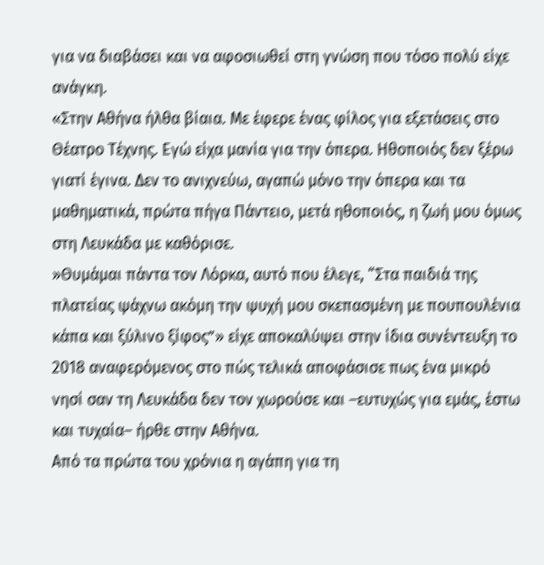για να διαβάσει και να αφοσιωθεί στη γνώση που τόσο πολύ είχε ανάγκη.
«Στην Αθήνα ήλθα βίαια. Με έφερε ένας φίλος για εξετάσεις στο Θέατρο Τέχνης. Εγώ είχα μανία για την όπερα. Ηθοποιός δεν ξέρω γιατί έγινα. Δεν το ανιχνεύω, αγαπώ μόνο την όπερα και τα μαθηματικά, πρώτα πήγα Πάντειο, μετά ηθοποιός, η ζωή μου όμως στη Λευκάδα με καθόρισε.
»Θυμάμαι πάντα τον Λόρκα, αυτό που έλεγε, “Στα παιδιά της πλατείας ψάχνω ακόμη την ψυχή μου σκεπασμένη με πουπουλένια κάπα και ξύλινο ξίφος”» είχε αποκαλύψει στην ίδια συνέντευξη το 2018 αναφερόμενος στο πώς τελικά αποφάσισε πως ένα μικρό νησί σαν τη Λευκάδα δεν τον χωρούσε και –ευτυχώς για εμάς, έστω και τυχαία– ήρθε στην Αθήνα.
Από τα πρώτα του χρόνια η αγάπη για τη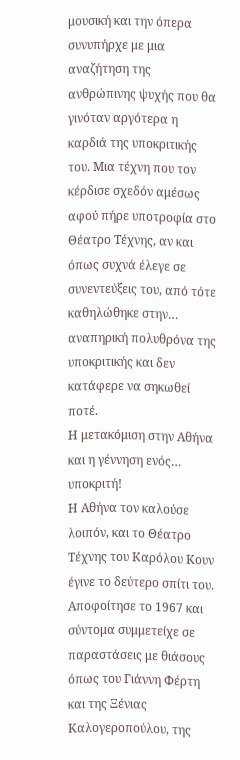μουσική και την όπερα συνυπήρχε με μια αναζήτηση της ανθρώπινης ψυχής που θα γινόταν αργότερα η καρδιά της υποκριτικής του. Μια τέχνη που τον κέρδισε σχεδόν αμέσως αφού πήρε υποτροφία στο Θέατρο Τέχνης, αν και όπως συχνά έλεγε σε συνεντεύξεις του, από τότε καθηλώθηκε στην… αναπηρική πολυθρόνα της υποκριτικής και δεν κατάφερε να σηκωθεί ποτέ.
Η μετακόμιση στην Αθήνα και η γέννηση ενός… υποκριτή!
Η Αθήνα τον καλούσε λοιπόν, και το Θέατρο Τέχνης του Καρόλου Κουν έγινε το δεύτερο σπίτι του. Αποφοίτησε το 1967 και σύντομα συμμετείχε σε παραστάσεις με θιάσους όπως του Γιάννη Φέρτη και της Ξένιας Καλογεροπούλου, της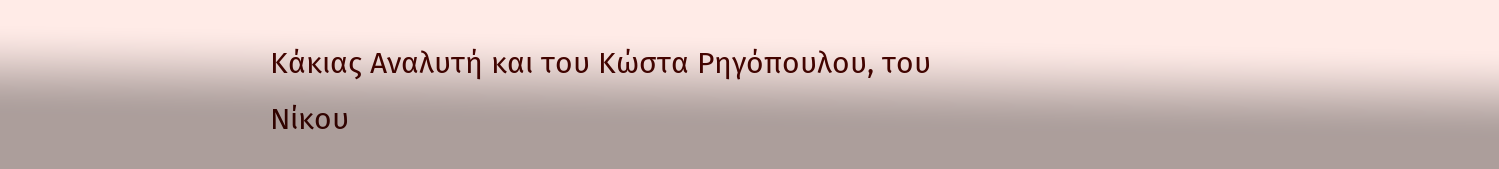Κάκιας Αναλυτή και του Κώστα Ρηγόπουλου, του Νίκου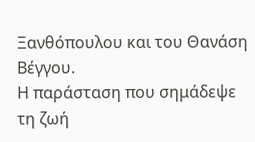Ξανθόπουλου και του Θανάση Βέγγου.
Η παράσταση που σημάδεψε τη ζωή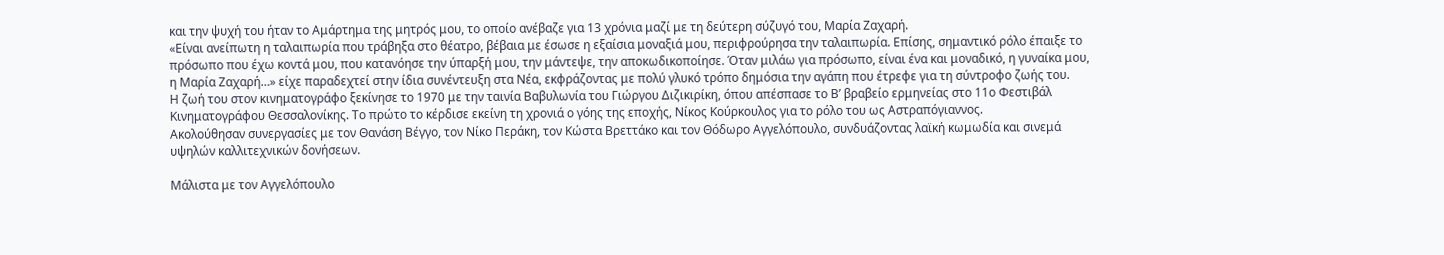και την ψυχή του ήταν το Αμάρτημα της μητρός μου, το οποίο ανέβαζε για 13 χρόνια μαζί με τη δεύτερη σύζυγό του, Μαρία Ζαχαρή.
«Είναι ανείπωτη η ταλαιπωρία που τράβηξα στο θέατρο, βέβαια με έσωσε η εξαίσια μοναξιά μου, περιφρούρησα την ταλαιπωρία. Επίσης, σημαντικό ρόλο έπαιξε το πρόσωπο που έχω κοντά μου, που κατανόησε την ύπαρξή μου, την μάντεψε, την αποκωδικοποίησε. Όταν μιλάω για πρόσωπο, είναι ένα και μοναδικό, η γυναίκα μου, η Μαρία Ζαχαρή…» είχε παραδεχτεί στην ίδια συνέντευξη στα Νέα, εκφράζοντας με πολύ γλυκό τρόπο δημόσια την αγάπη που έτρεφε για τη σύντροφο ζωής του.
Η ζωή του στον κινηματογράφο ξεκίνησε το 1970 με την ταινία Βαβυλωνία του Γιώργου Διζικιρίκη, όπου απέσπασε το Β’ βραβείο ερμηνείας στο 11ο Φεστιβάλ Κινηματογράφου Θεσσαλονίκης. Το πρώτο το κέρδισε εκείνη τη χρονιά ο γόης της εποχής, Νίκος Κούρκουλος για το ρόλο του ως Αστραπόγιαννος.
Ακολούθησαν συνεργασίες με τον Θανάση Βέγγο, τον Νίκο Περάκη, τον Κώστα Βρεττάκο και τον Θόδωρο Αγγελόπουλο, συνδυάζοντας λαϊκή κωμωδία και σινεμά υψηλών καλλιτεχνικών δονήσεων.

Μάλιστα με τον Αγγελόπουλο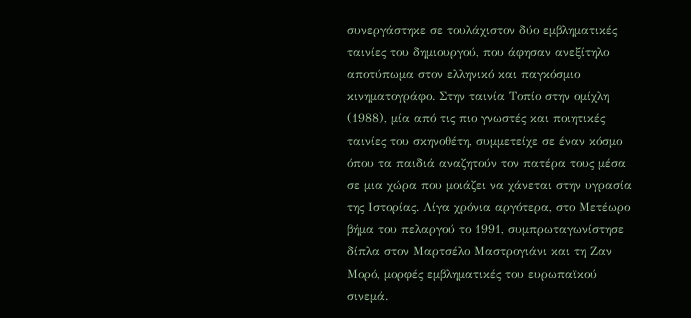συνεργάστηκε σε τουλάχιστον δύο εμβληματικές ταινίες του δημιουργού, που άφησαν ανεξίτηλο αποτύπωμα στον ελληνικό και παγκόσμιο κινηματογράφο. Στην ταινία Τοπίο στην ομίχλη (1988), μία από τις πιο γνωστές και ποιητικές ταινίες του σκηνοθέτη, συμμετείχε σε έναν κόσμο όπου τα παιδιά αναζητούν τον πατέρα τους μέσα σε μια χώρα που μοιάζει να χάνεται στην υγρασία της Ιστορίας. Λίγα χρόνια αργότερα, στο Μετέωρο βήμα του πελαργού το 1991, συμπρωταγωνίστησε δίπλα στον Μαρτσέλο Μαστρογιάνι και τη Ζαν Μορό, μορφές εμβληματικές του ευρωπαϊκού σινεμά.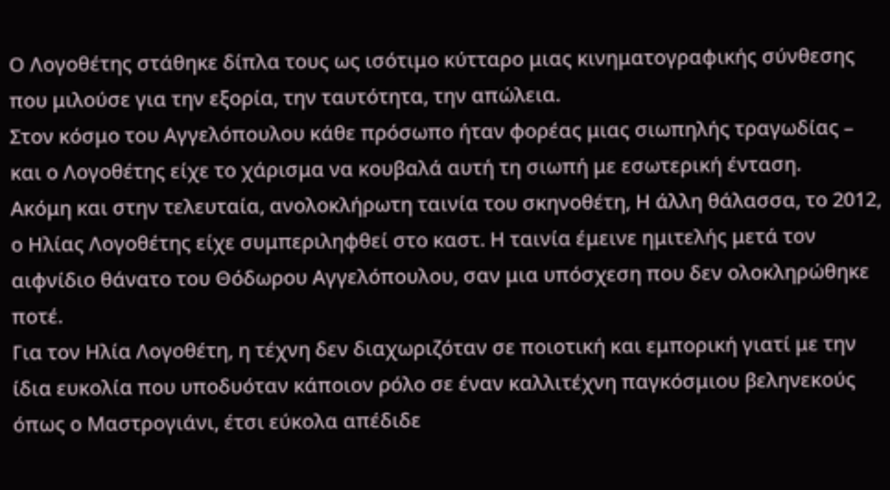Ο Λογοθέτης στάθηκε δίπλα τους ως ισότιμο κύτταρο μιας κινηματογραφικής σύνθεσης που μιλούσε για την εξορία, την ταυτότητα, την απώλεια.
Στον κόσμο του Αγγελόπουλου κάθε πρόσωπο ήταν φορέας μιας σιωπηλής τραγωδίας – και ο Λογοθέτης είχε το χάρισμα να κουβαλά αυτή τη σιωπή με εσωτερική ένταση.
Ακόμη και στην τελευταία, ανολοκλήρωτη ταινία του σκηνοθέτη, Η άλλη θάλασσα, το 2012, ο Ηλίας Λογοθέτης είχε συμπεριληφθεί στο καστ. Η ταινία έμεινε ημιτελής μετά τον αιφνίδιο θάνατο του Θόδωρου Αγγελόπουλου, σαν μια υπόσχεση που δεν ολοκληρώθηκε ποτέ.
Για τον Ηλία Λογοθέτη, η τέχνη δεν διαχωριζόταν σε ποιοτική και εμπορική γιατί με την ίδια ευκολία που υποδυόταν κάποιον ρόλο σε έναν καλλιτέχνη παγκόσμιου βεληνεκούς όπως ο Μαστρογιάνι, έτσι εύκολα απέδιδε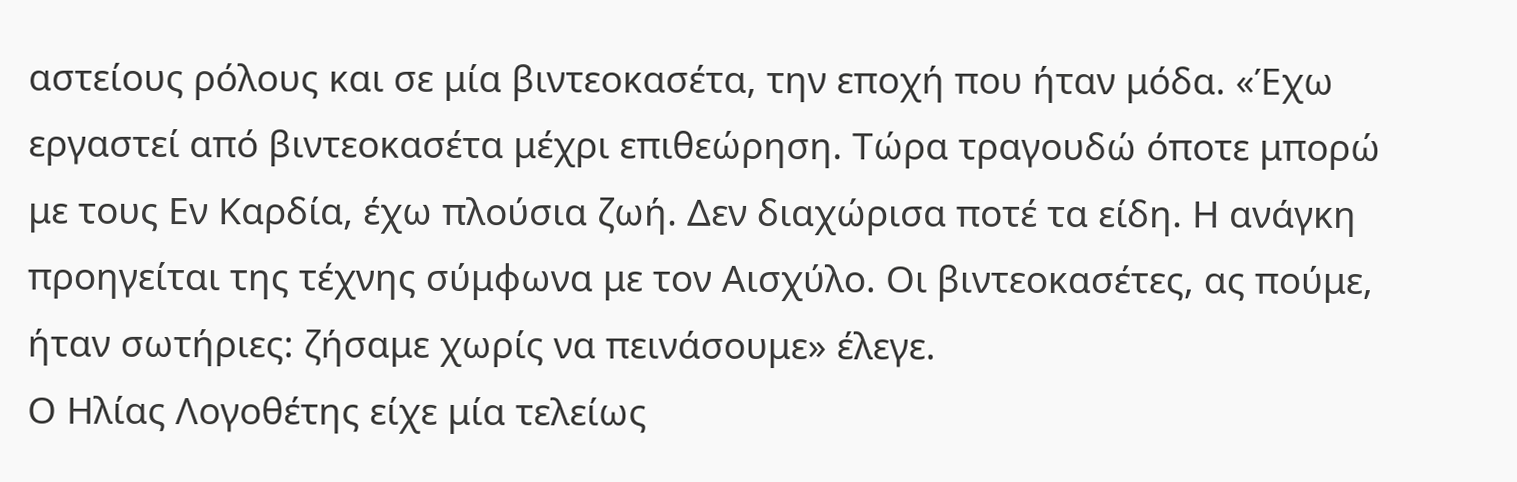αστείους ρόλους και σε μία βιντεοκασέτα, την εποχή που ήταν μόδα. «Έχω εργαστεί από βιντεοκασέτα μέχρι επιθεώρηση. Τώρα τραγουδώ όποτε μπορώ με τους Εν Καρδία, έχω πλούσια ζωή. Δεν διαχώρισα ποτέ τα είδη. Η ανάγκη προηγείται της τέχνης σύμφωνα με τον Αισχύλο. Οι βιντεοκασέτες, ας πούμε, ήταν σωτήριες: ζήσαμε χωρίς να πεινάσουμε» έλεγε.
Ο Ηλίας Λογοθέτης είχε μία τελείως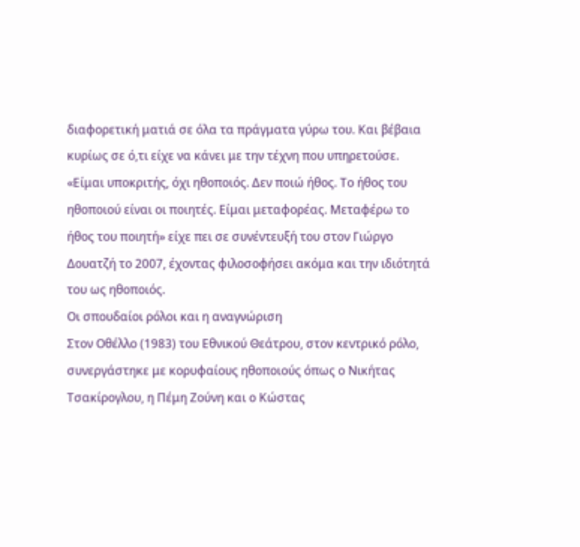διαφορετική ματιά σε όλα τα πράγματα γύρω του. Και βέβαια κυρίως σε ό,τι είχε να κάνει με την τέχνη που υπηρετούσε.
«Είμαι υποκριτής, όχι ηθοποιός. Δεν ποιώ ήθος. Το ήθος του ηθοποιού είναι οι ποιητές. Είμαι μεταφορέας. Μεταφέρω το ήθος του ποιητή» είχε πει σε συνέντευξή του στον Γιώργο Δουατζή το 2007, έχοντας φιλοσοφήσει ακόμα και την ιδιότητά του ως ηθοποιός.
Οι σπουδαίοι ρόλοι και η αναγνώριση
Στον Οθέλλο (1983) του Εθνικού Θεάτρου, στον κεντρικό ρόλο, συνεργάστηκε με κορυφαίους ηθοποιούς όπως ο Νικήτας Τσακίρογλου, η Πέμη Ζούνη και ο Κώστας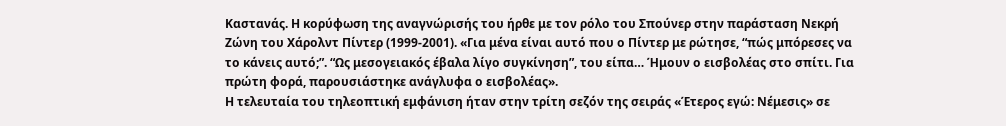Καστανάς. Η κορύφωση της αναγνώρισής του ήρθε με τον ρόλο του Σπούνερ στην παράσταση Νεκρή Ζώνη του Χάρολντ Πίντερ (1999-2001). «Για μένα είναι αυτό που ο Πίντερ με ρώτησε, “πώς μπόρεσες να το κάνεις αυτό;”. “Ως μεσογειακός έβαλα λίγο συγκίνηση”, του είπα… Ήμουν ο εισβολέας στο σπίτι. Για πρώτη φορά, παρουσιάστηκε ανάγλυφα ο εισβολέας».
Η τελευταία του τηλεοπτική εμφάνιση ήταν στην τρίτη σεζόν της σειράς «Έτερος εγώ: Νέμεσις» σε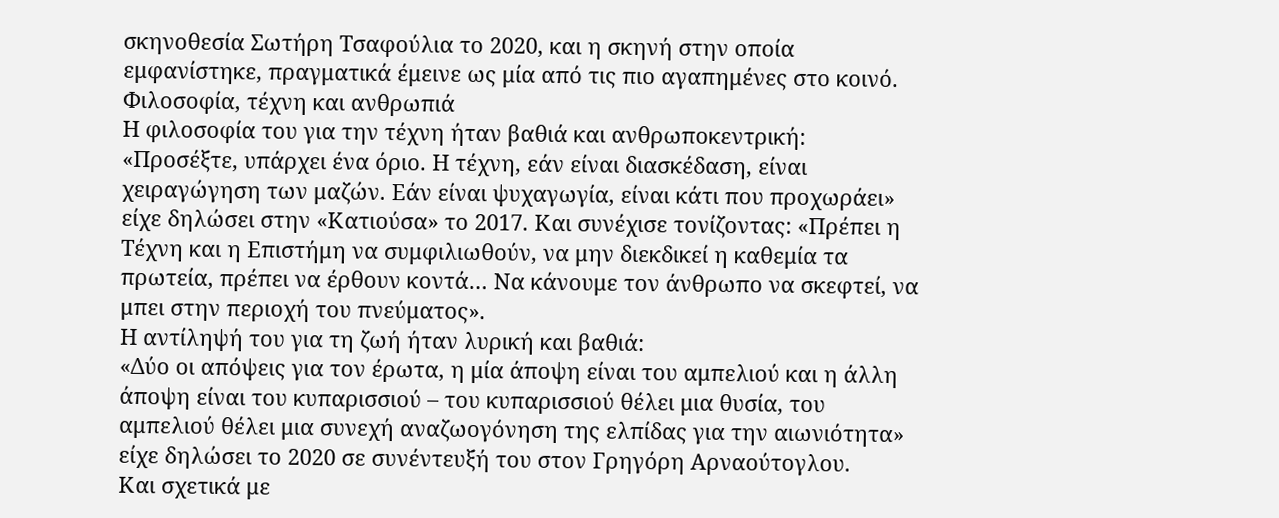σκηνοθεσία Σωτήρη Τσαφούλια το 2020, και η σκηνή στην οποία εμφανίστηκε, πραγματικά έμεινε ως μία από τις πιο αγαπημένες στο κοινό.
Φιλοσοφία, τέχνη και ανθρωπιά
Η φιλοσοφία του για την τέχνη ήταν βαθιά και ανθρωποκεντρική: «Προσέξτε, υπάρχει ένα όριο. Η τέχνη, εάν είναι διασκέδαση, είναι χειραγώγηση των μαζών. Εάν είναι ψυχαγωγία, είναι κάτι που προχωράει» είχε δηλώσει στην «Κατιούσα» το 2017. Και συνέχισε τονίζοντας: «Πρέπει η Τέχνη και η Επιστήμη να συμφιλιωθούν, να μην διεκδικεί η καθεμία τα πρωτεία, πρέπει να έρθουν κοντά… Να κάνουμε τον άνθρωπο να σκεφτεί, να μπει στην περιοχή του πνεύματος».
Η αντίληψή του για τη ζωή ήταν λυρική και βαθιά:
«Δύο οι απόψεις για τον έρωτα, η μία άποψη είναι του αμπελιού και η άλλη άποψη είναι του κυπαρισσιού – του κυπαρισσιού θέλει μια θυσία, του αμπελιού θέλει μια συνεχή αναζωογόνηση της ελπίδας για την αιωνιότητα» είχε δηλώσει το 2020 σε συνέντευξή του στον Γρηγόρη Αρναούτογλου.
Και σχετικά με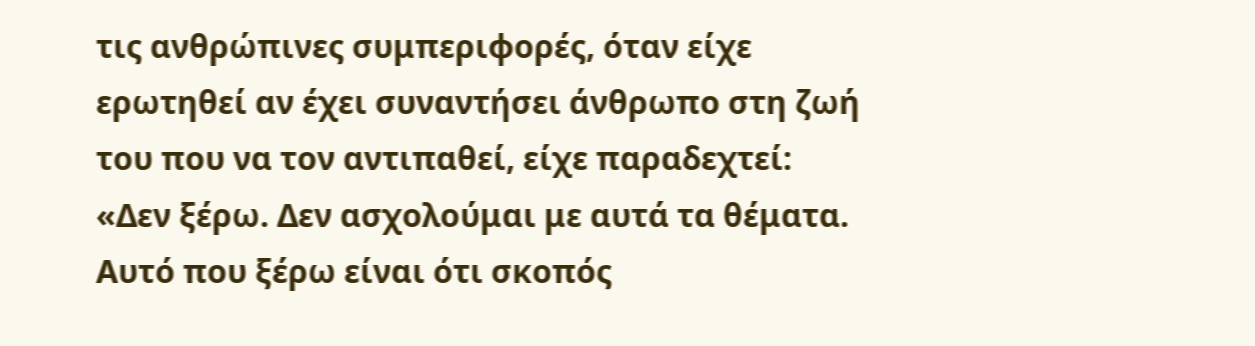τις ανθρώπινες συμπεριφορές, όταν είχε ερωτηθεί αν έχει συναντήσει άνθρωπο στη ζωή του που να τον αντιπαθεί, είχε παραδεχτεί: «Δεν ξέρω. Δεν ασχολούμαι με αυτά τα θέματα. Αυτό που ξέρω είναι ότι σκοπός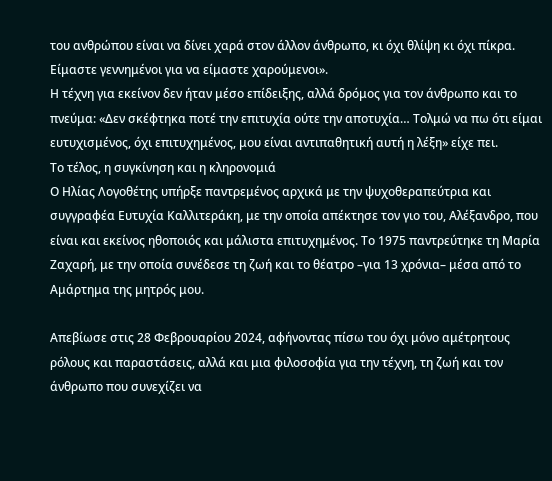του ανθρώπου είναι να δίνει χαρά στον άλλον άνθρωπο, κι όχι θλίψη κι όχι πίκρα. Είμαστε γεννημένοι για να είμαστε χαρούμενοι».
Η τέχνη για εκείνον δεν ήταν μέσο επίδειξης, αλλά δρόμος για τον άνθρωπο και το πνεύμα: «Δεν σκέφτηκα ποτέ την επιτυχία ούτε την αποτυχία… Τολμώ να πω ότι είμαι ευτυχισμένος, όχι επιτυχημένος, μου είναι αντιπαθητική αυτή η λέξη» είχε πει.
Το τέλος, η συγκίνηση και η κληρονομιά
Ο Ηλίας Λογοθέτης υπήρξε παντρεμένος αρχικά με την ψυχοθεραπεύτρια και συγγραφέα Ευτυχία Καλλιτεράκη, με την οποία απέκτησε τον γιο του, Αλέξανδρο, που είναι και εκείνος ηθοποιός και μάλιστα επιτυχημένος. Το 1975 παντρεύτηκε τη Μαρία Ζαχαρή, με την οποία συνέδεσε τη ζωή και το θέατρο –για 13 χρόνια– μέσα από το Αμάρτημα της μητρός μου.

Απεβίωσε στις 28 Φεβρουαρίου 2024, αφήνοντας πίσω του όχι μόνο αμέτρητους ρόλους και παραστάσεις, αλλά και μια φιλοσοφία για την τέχνη, τη ζωή και τον άνθρωπο που συνεχίζει να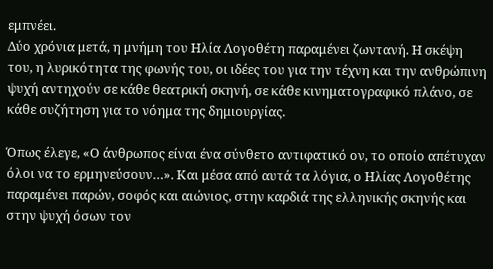εμπνέει.
Δύο χρόνια μετά, η μνήμη του Ηλία Λογοθέτη παραμένει ζωντανή. Η σκέψη του, η λυρικότητα της φωνής του, οι ιδέες του για την τέχνη και την ανθρώπινη ψυχή αντηχούν σε κάθε θεατρική σκηνή, σε κάθε κινηματογραφικό πλάνο, σε κάθε συζήτηση για το νόημα της δημιουργίας.

Όπως έλεγε, «Ο άνθρωπος είναι ένα σύνθετο αντιφατικό ον, το οποίο απέτυχαν όλοι να το ερμηνεύσουν…». Και μέσα από αυτά τα λόγια, ο Ηλίας Λογοθέτης παραμένει παρών, σοφός και αιώνιος, στην καρδιά της ελληνικής σκηνής και στην ψυχή όσων τον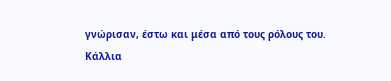γνώρισαν, έστω και μέσα από τους ρόλους του.
Κάλλια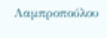Λαμπροπούλου